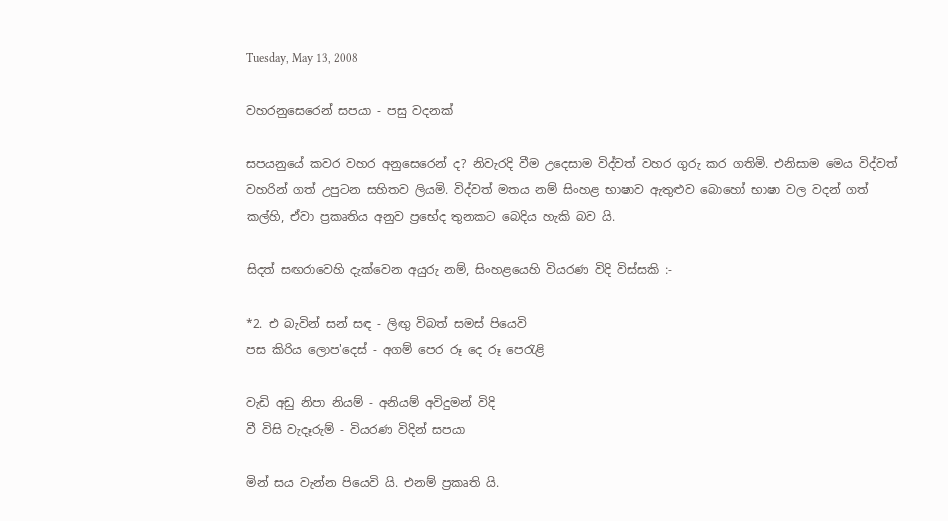Tuesday, May 13, 2008

වහරනුසෙරෙන් සපයා - පසු වදනක්

සපයනුයේ කවර වහර අනුසෙරෙන්‍ ද? නිවැරදි වීම උදෙසාම විද්වත් වහර ගුරු කර ගතිමි. එනිසාම මෙය විද්වත් වහරින් ගත් උපුටන සහිතව ලියමි. විද්වත් මතය නම් සිංහළ භාෂාව ඇතුළුව බොහෝ භාෂා වල වදන් ගත් කල්හි, ඒවා ප්‍රකෘතිය අනුව ප්‍රභේද තුනකට බෙදිය හැකි බව යි.

සිදත් සඟරාවෙහි දැක්වෙන අයුරු නම්, සිංහළයෙහි වියරණ විදි විස්සකි :-

*2. එ බැවින් සන් සඳ - ලිඟු විබත් සමස් පියෙවි
පස කිරිය ලොප'දෙස් - අගම් පෙර රූ දෙ රූ පෙරැළි

වැඩි අඩු නිපා නියම් - අනියම් අවිදුමන් විදි
වී විසි වැදෑරුම් - වියරණ විදින් සපයා

මින් සය වැන්න පියෙවි යි. එනම් ප්‍රකෘති යි.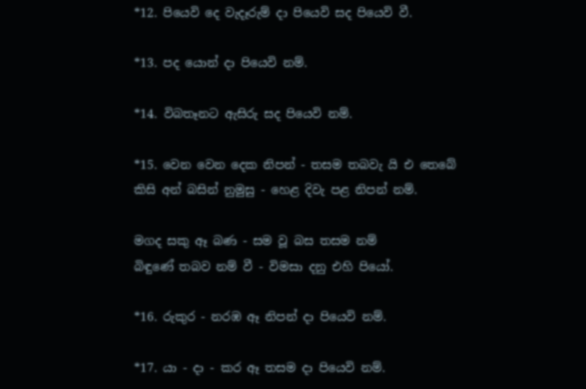*12. පියෙවි දෙ වැදෑරුම් දා පියෙවි සද පියෙවි වී.

*13. පද යොන් දා පියෙවි නම්.

*14. විබතෑනට ඇසිරු සද පියෙවි නම්.

*15. වෙන වෙන දෙක නිපන් - තසම තබවැ යි එ තෙබේ
කිසි අන් බසින් නුමුසු - හෙළ දිවැ පළ නිපන් නම්.

මගද සකු ඈ බණ - සම වූ බස තසම නම්
බිඳුණේ තබව නම් වී - විමසා දනු එහි පියෝ.

*16. රුකුර - නරඹ ඈ නිපන් දා පියෙවි නම්.

*17. යා - දා - කර ඈ තසම දා පියෙවි නම්.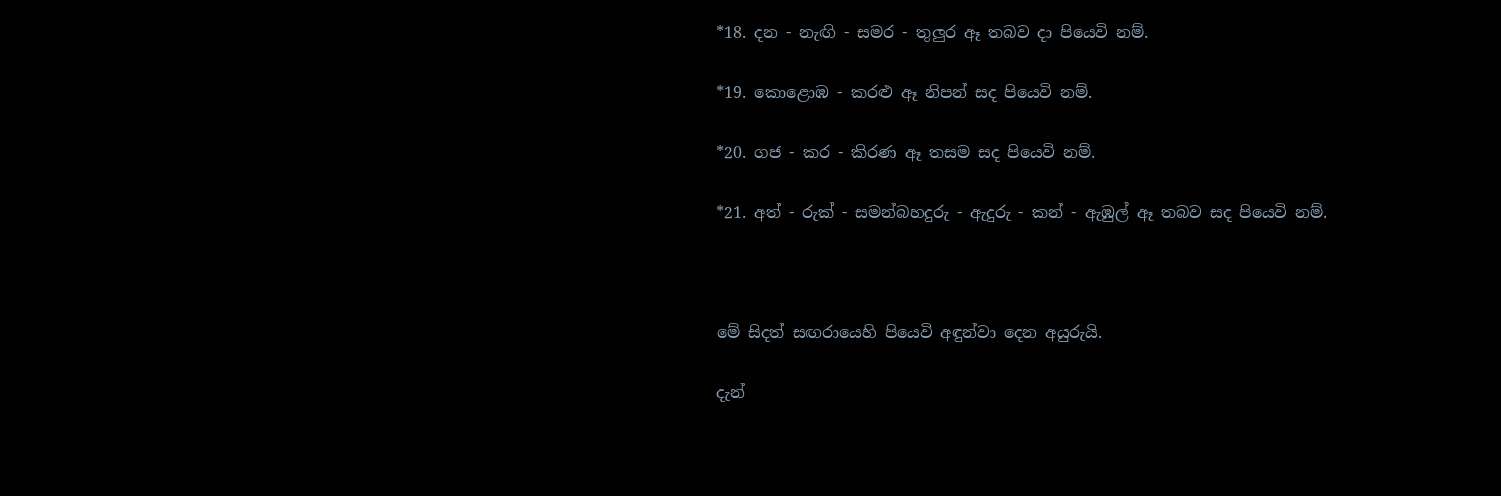*18. දන - නැඟි - සමර - තුලුර ඈ තබව දා පියෙවි නම්.

*19. කොළොඹ - කරළු ඈ නිපන් සද පියෙවි නම්.

*20. ගජ - කර - කිරණ ඈ තසම සද පියෙවි නම්.

*21. අත් - රුක් - සමන්බහදුරු - ඇදුරු - කන් - ඇඹුල් ඈ තබව සද පියෙවි නම්.



මේ සිදත් සඟරායෙහි පියෙවි අඳුන්වා දෙන අයුරුයි.

දැන්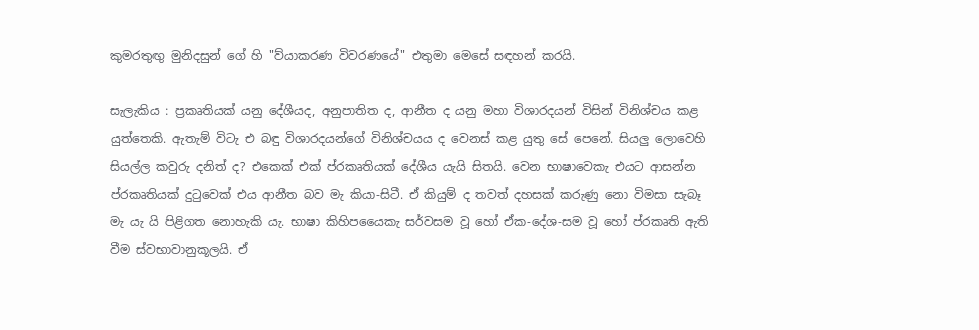කුමරතුඟු මුනිදසුන් ගේ හි "ව්යාකරණ විවරණයේ" එතුමා මෙසේ සඳහන් කරයි.

සැලැකිය : ප්‍රකෘතියක් යනු දේශීයද, අනුපාතිත ද, ආනීත ද යනු මහා විශාරදයන් විසින් විනිශ්චය කළ යුත්තෙකි. ඇතැම් විටැ එ බඳු විශාරදයන්ගේ විනිශ්චයය ද වෙනස් කළ යුතු සේ පෙනේ. සියලු ලොවෙහි සියල්ල කවුරු දනිත් ද? එකෙක් එක් ප්රකෘතියක් දේශීය යැයි සිතයි. වෙන භාෂාවෙකැ එයට ආසන්න ප්රකෘතියක් දුටුවෙක් එය ආනීත බව මැ කියා-සිටී. ඒ කියුම් ද තවත් දහසක් කරුණු නො විමසා සැබෑ මැ යැ යි පිළිගත නොහැකි යැ. භාෂා කිහිපයෛකැ සර්වසම වූ හෝ ඒක-දේශ-සම වූ හෝ ප්රකෘති ඇති වීම ස්වභාවානුකූලයි. ඒ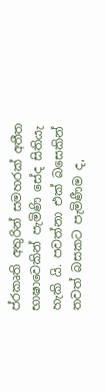ප්රකෘති අතුරින් සමහරක් අතීත භාෂාවෙකින් පැමිණි සේද සිතියැ හැකි යි. පවත්නා එක් බසෙකින් තවත් බසකට පැමිණීම ද,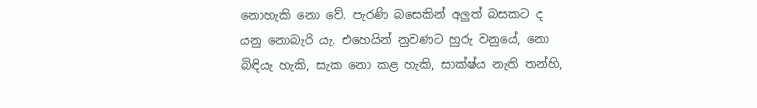නොහැකි නො වේ. පැරණි බසෙකින් අලුත් බසකට ද යනු නොබැරි යැ. එහෙයින් නුවණට හුරු වනුයේ, නො බිඳියැ හැකි, සැක නො කළ හැකි, සාක්ෂ්ය නැති තන්හි,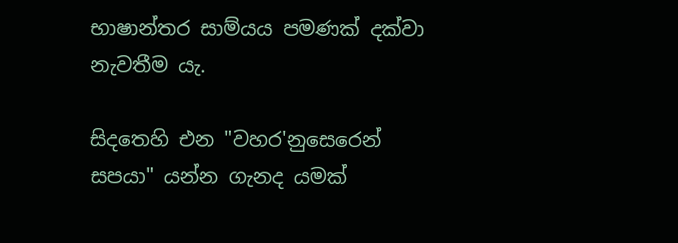භාෂාන්තර සාම්යය පමණක් දක්වා නැවතීම යැ.

සිදතෙහි එන "වහර'නුසෙරෙන් සපයා" යන්න ගැනද යමක්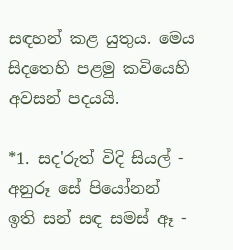සඳහන් කළ යුතුය. මෙය සිදතෙහි පළමු කවියෙහි අවසන් පදයයි.

*1. සද'රුත් විදි සියල් - අනුරූ සේ පියෝනන්
ඉති සන් සඳ සමස් ඈ -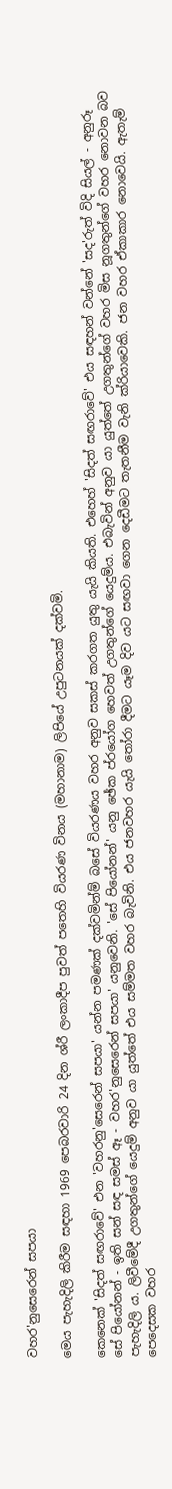වහර'නුසෙරෙන් සපයා

මෙය පැහැදිලි කිරීම සඳහා 1969 පෙබරවාරි 24 දින ශ්රී ලංකාදීප පුවත් පතෙහි වියරණ විනය (මහානාම) ලිපියේ උපුටනයක් දක්වමි.

කෙනෙක් 'සිදත් සඟරාවේ' එන 'වහරනු'සෙරෙන් සපයා' යන්න පමණක් දක්වමින්ම් බසේ වියරණය වහර අනුව සකස් කරගත යුතු යැයි කියති. එහෙහ් 'සිදත් සඟරාවේ' එය සඳහන් වන්නේ 'සද'රුත් විදි සියල් - අනුරූ සේ පියෝනන් - ඉති සන් සඳ සමස් ඈ - වහර'නුසෙරෙන් සපයා' යනුවෙනි. 'සේ පියෝනන්' යනු ඡේක ප්රයෝග හෙවත් උගතුන්ගේ යෙදුම්ය. එබැවින් අනුව යා යුත්තේ උගතුන්ගේ වහර මිස නූගතුන්ගේ වහර නොවන බව පැහැදිලි ය. ලිවීමේදී උගතුන්ගේ යෙදුම් අනුව යා යුත්තේ එය සම්මත වහර බැවිනි. එය ජනවහර යැයි තෝරා දීමට යෑම දිව යට සඟවා ගෙන දෙඩීමට තැතනීම වැනි ක්රියාවෙකි. ජන වහර ඒකාකාර නොවෙයි. ඇතැම් පෙදෙසක වහර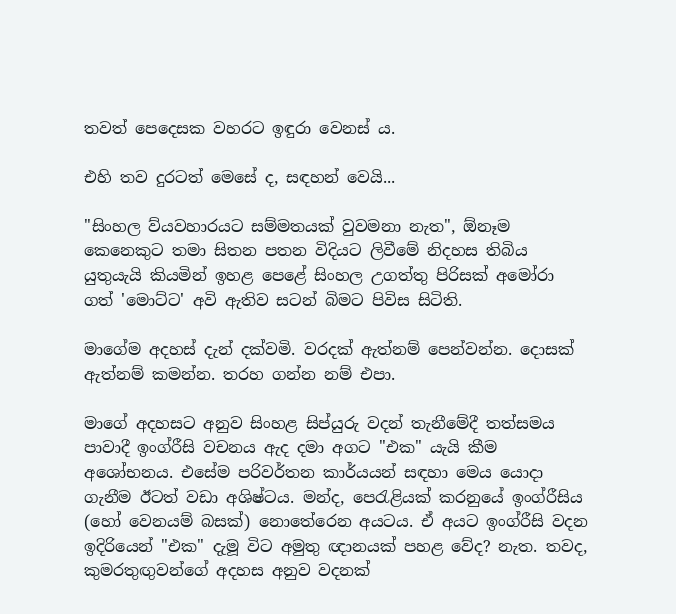තවත් පෙදෙසක වහරට ඉඳුරා වෙනස් ය.

එහි තව දුරටත් මෙසේ ද, සඳහන් වෙයි...

"සිංහල ව්යවහාරයට සම්මතයක් වුවමනා නැත", ඕනෑම කෙනෙකුට තමා සිතන පතන විදියට ලිවීමේ නිදහස තිබිය යුතුයැයි කියමින් ඉහළ පෙළේ සිංහල උගත්තු පිරිසක් අමෝරා ගත් 'මොට්ට' අවි ඇතිව සටන් බිමට පිවිස සිටිති.

මාගේම අදහස් දැන් දක්වමි. වරදක් ඇත්නම් පෙන්වන්න. දොසක් ඇත්නම් කමන්න. තරහ ගන්න නම් එපා.

මාගේ අදහසට අනුව සිංහළ සිප්යුරු වදන් තැනීමේදී තත්සමය පාවාදී ඉංග්රීසි වචනය ඇද දමා අගට "එක" යැයි කීම අශෝභනය. එසේම පරිවර්තන කාර්යයන් සඳහා මෙය යොදා ගැනීම ඊටත් වඩා අශිෂ්ටය. මන්ද, පෙරැළියක් කරනුයේ ඉංග්රීසිය (හෝ වෙනයම් බසක්) නොතේරෙන අයටය. ඒ අයට ඉංග්රීසි වදන ඉදිරියෙන් "එක" දැමූ විට අමුතු ඥානයක් පහළ වේද? නැත. තවද, කුමරතුඟුවන්ගේ අදහස අනුව වදනක්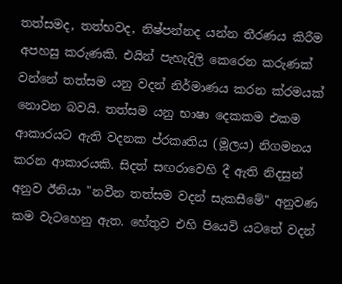තත්සමද, තත්භවද, නිෂ්පන්නද යන්න තීරණය කිරීම අපහසු කරුණකි. එයින් පැහැදිලි කෙරෙන කරුණක් වන්නේ තත්සම යනු වදන් නිර්මාණය කරන ක්රමයක් නොවන බවයි. තත්සම යනු භාෂා දෙකකම එකම ආකාරයට ඇති වදනක ප්රකෘතිය (මූලය) නිගමනය කරන ආකාරයකි. සිදත් සඟරාවෙහි දී ඇති නිදසුන් අනුව ඊනියා "නවීන තත්සම වදන් සැකසීමේ" අනුවණ කම වැටහෙනු ඇත. හේතුව එහි පියෙවි යටතේ වදන්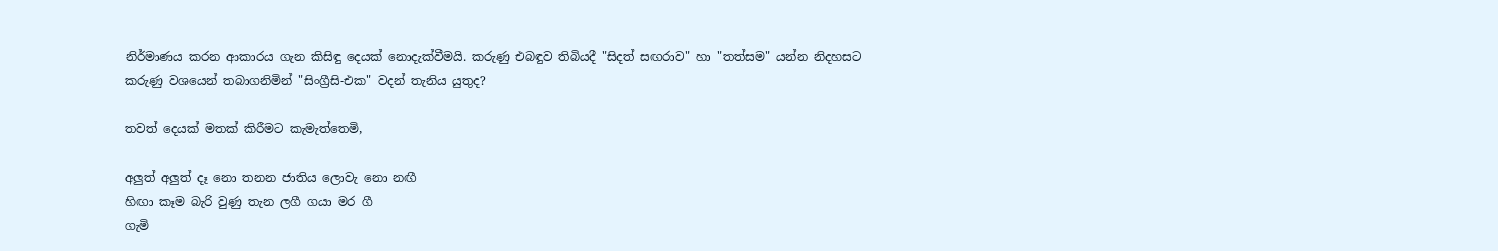නිර්මාණය කරන ආකාරය ගැන කිසිඳු දෙයක් නොදැක්වීමයි. කරුණු එබඳුව තිබියදී "සිදත් සඟරාව" හා "තත්සම" යන්න නිදහසට කරුණු වශයෙන් තබාගනිමින් "සිංග්‍රීසි-එක" වදන් තැනිය යුතුද?

තවත් දෙයක් මතක් කිරීමට කැමැත්තෙමි,

අලුත් අලුත් දෑ නො තනන ජාතිය ලොවැ නො නඟී
හිඟා කෑම බැරි වුණු තැන ලගී ගයා මර ගී
ගැමි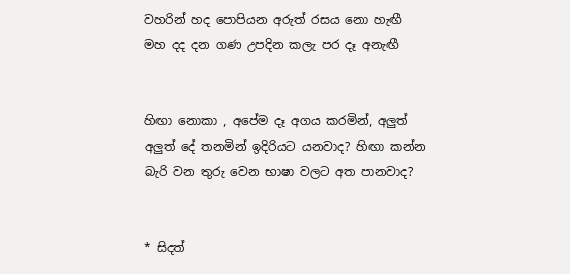වහරින් හද පොපියන අරුත් රසය නො හැඟී
මහ දද දන ගණ උපදින කලැ පර දෑ අනැඟී


හිඟා නොකා , අපේම දෑ අගය කරමින්, අලුත් අලුත් දේ තනමින් ඉදිරියට යනවාද? හිඟා කන්න බැරි වන තුරු වෙන භාෂා වලට අත පානවාද?


* සිදත්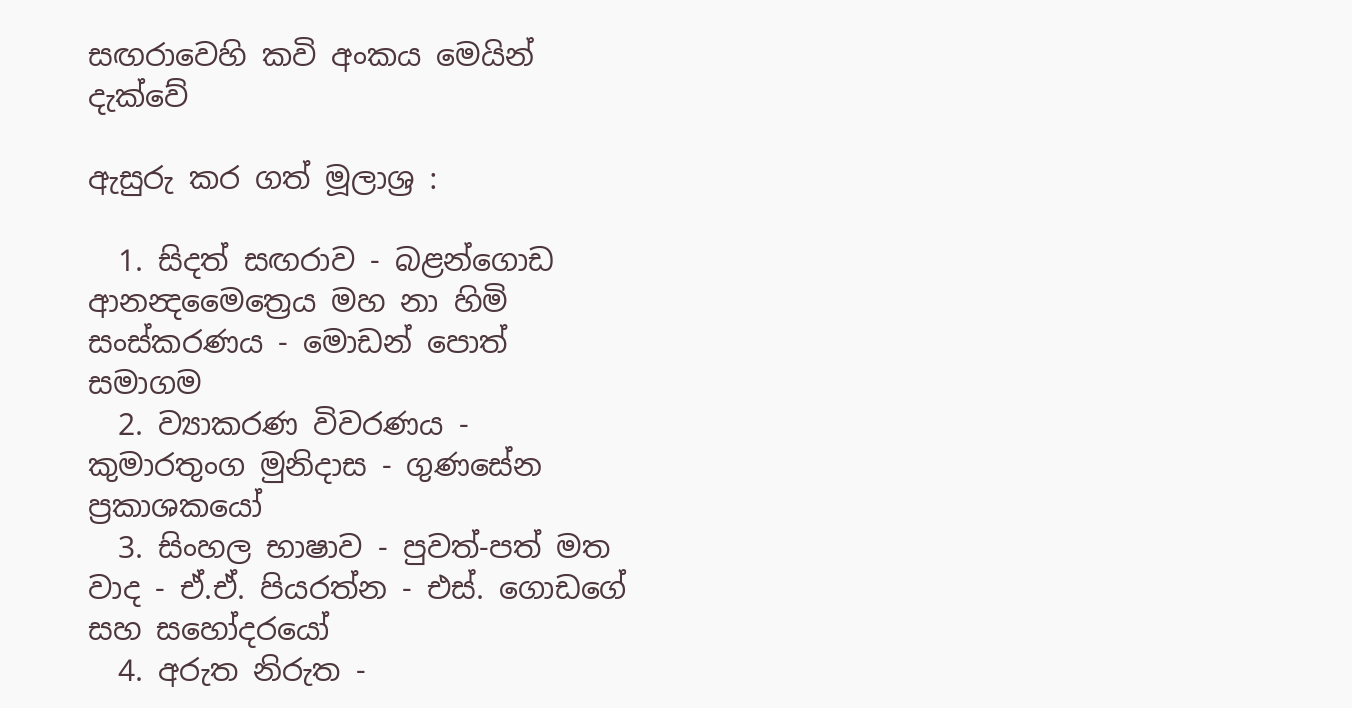සඟරාවෙහි කවි අංකය මෙයින් දැක්වේ

ඇසුරු කර ගත් මූලාශ්‍ර :

  1. සිදත් සඟරාව - බළන්ගොඩ ආනන්‍දමෛත්‍රෙය මහ නා හිමි සංස්කරණය - මොඩන් පොත් සමාගම
  2. ව්‍යාකරණ විවරණය - කුමාරතුංග මුනිදාස - ගුණසේන ප්‍රකාශකයෝ
  3. සිංහල භාෂාව - පුවත්-පත් මත වාද - ඒ.ඒ. පියරත්න - එස්. ගොඩගේ සහ සහෝදරයෝ
  4. අරුත නිරුත -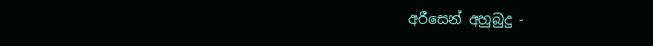අරීසෙන් අහුබුදු -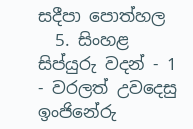සදීපා පොත්හල
  5. සිංහළ සිප්යුරු වදන් - 1 - වරලත් උවදෙසු ඉංජිනේරු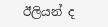ඊලියන් ද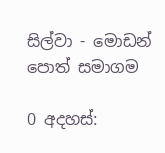සිල්වා - මොඩන් පොත් සමාගම

0 අදහස්: